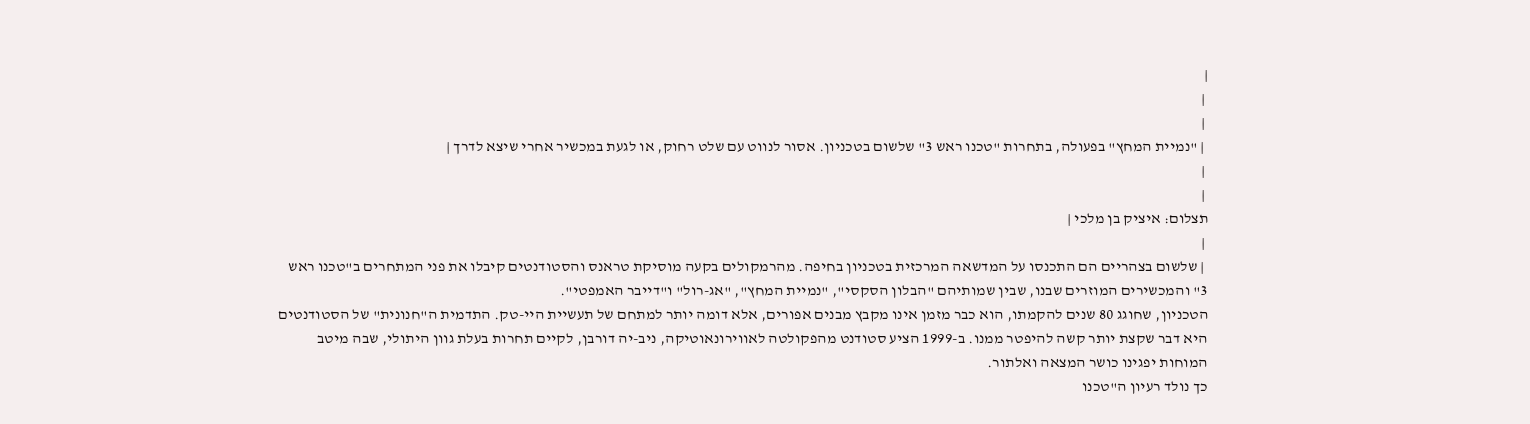|
 |
 |
 | "נמיית המחץ" בפעולה, בתחרות "טכנו ראש 3" שלשום בטכניון. אסור לנווט עם שלט רחוק, או לגעת במכשיר אחרי שיצא לדרך |
 |
 |
תצלום: איציק בן מלכי |
 |
 | שלשום בצהריים הם התכנסו על המדשאה המרכזית בטכניון בחיפה. מהרמקולים בקעה מוסיקת טראנס והסטודנטים קיבלו את פני המתחרים ב"טכנו ראש 3" והמכשירים המוזרים שבנו, שבין שמותיהם "הבלון הסקסי", "נמיית המחץ", "אג-רול" ו"דייבר האמפטי".
הטכניון, שחוגג 80 שנים להקמתו, הוא כבר מזמן אינו מקבץ מבנים אפורים, אלא דומה יותר למתחם של תעשיית היי-טק. התדמית ה"חנונית" של הסטודנטים היא דבר שקצת יותר קשה להיפטר ממנו. ב-1999 הציע סטודנט מהפקולטה לאווירונאוטיקה, ניב-יה דורבן, לקיים תחרות בעלת גוון היתולי, שבה מיטב המוחות יפגינו כושר המצאה ואלתור.
כך נולד רעיון ה"טכנו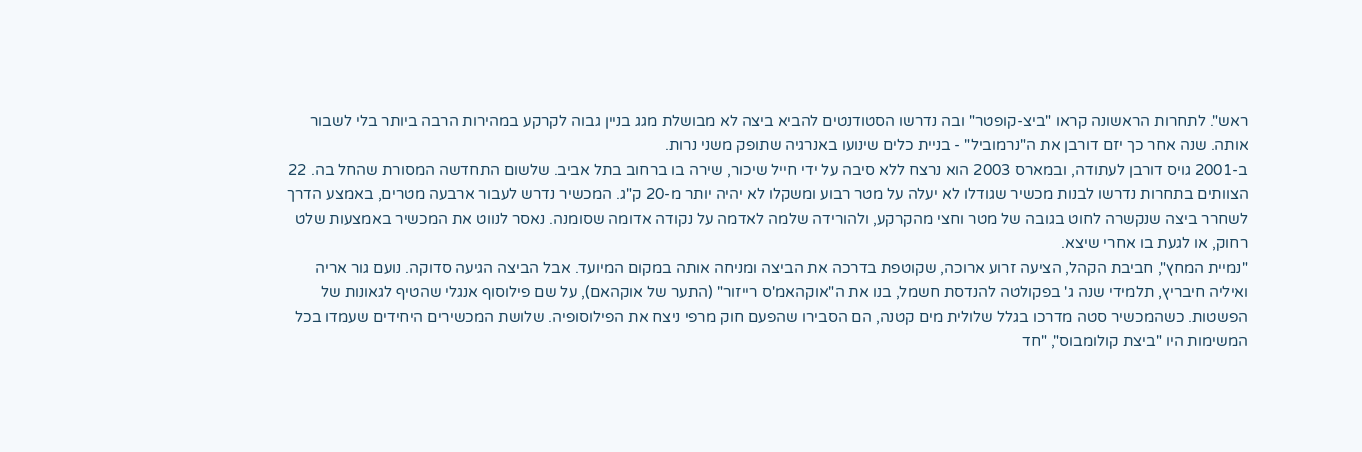ראש". לתחרות הראשונה קראו "ביצ-קופטר" ובה נדרשו הסטודנטים להביא ביצה לא מבושלת מגג בניין גבוה לקרקע במהירות הרבה ביותר בלי לשבור אותה. שנה אחר כך יזם דורבן את ה"נרמוביל" - בניית כלים שינועו באנרגיה שתופק משני נרות.
ב-2001 גויס דורבן לעתודה, ובמארס 2003 הוא נרצח ללא סיבה על ידי חייל שיכור, שירה בו ברחוב בתל אביב. שלשום התחדשה המסורת שהחל בה. 22 הצוותים בתחרות נדרשו לבנות מכשיר שגודלו לא יעלה על מטר רבוע ומשקלו לא יהיה יותר מ-20 ק"ג. המכשיר נדרש לעבור ארבעה מטרים, באמצע הדרך לשחרר ביצה שנקשרה לחוט בגובה של מטר וחצי מהקרקע, ולהורידה שלמה לאדמה על נקודה אדומה שסומנה. נאסר לנווט את המכשיר באמצעות שלט רחוק, או לגעת בו אחרי שיצא.
"נמיית המחץ", חביבת הקהל, הציעה זרוע ארוכה, שקוטפת בדרכה את הביצה ומניחה אותה במקום המיועד. אבל הביצה הגיעה סדוקה. נועם גור אריה ואיליה חיבריץ, תלמידי שנה ג' בפקולטה להנדסת חשמל, בנו את ה"אוקהאמ'ס רייזור" (התער של אוקהאם), על שם פילוסוף אנגלי שהטיף לגאונות של הפשטות. כשהמכשיר סטה מדרכו בגלל שלולית מים קטנה, הם הסבירו שהפעם חוק מרפי ניצח את הפילוסופיה. שלושת המכשירים היחידים שעמדו בכל המשימות היו "ביצת קולומבוס", "חד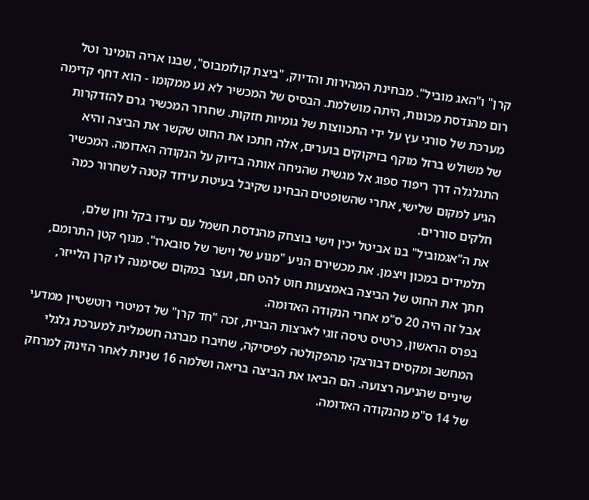קרן" ו"האג מוביל". מבחינת המהירות והדיוק, "ביצת קולומבוס", שבנו אריה הומינר וטל רום מהנדסת מכונות, היתה מושלמת. הבסיס של המכשיר לא נע ממקומו - הוא דחף קדימה מערכת של סורגי עץ על ידי התכווצות של גומיות חזקות. שחרור המכשיר גרם להזדקרות של משולש ברזל מוקף בזיקוקים בוערים, אלה חתכו את החוט שקשר את הביצה והיא התגלגלה דרך ריפוד ספוג אל מגשית שהניחה אותה בדיוק על הנקודה האדומה. המכשיר הגיע למקום שלישי, אחרי שהשופטים הבחינו שקיבל בעיטת עידוד קטנה לשחרור כמה חלקים סוררים.
את ה"אגמוביל" בנו אביטל יכין וישי בוצחק מהנדסת חשמל עם עידו בקל וחן שלם, תלמידים במכון ויצמן. את מכשירם הניע "מנוע של וישר של סובארו". מנוף קטן התרומם, חתך את החוט של הביצה באמצעות חוט להט חם, ועצר במקום שסימנה לו קרן הלייזר, אבל זה היה 20 ס"מ אחרי הנקודה האדומה.
בפרס הראשון, כרטיס טיסה זוגי לארצות הברית, זכה "חד קרן" של דמיטרי רוטשטיין ממדעי המחשב ומקסים דבורצקי מהפקולטה לפיסיקה, שחיברו מברגה חשמלית למערכת גלגלי שיניים שהניעה רצועה. הם הביאו את הביצה בריאה ושלמה 16 שניות לאחר הזינוק למרחק של 14 ס"מ מהנקודה האדומה.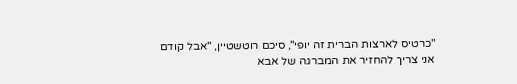"כרטיס לארצות הברית זה יופי", סיכם רוטשטיין, "אבל קודם אני צריך להחזיר את המברגה של אבא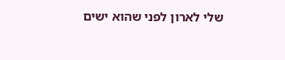שלי לארון לפני שהוא ישים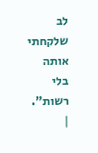לב שלקחתי אותה בלי רשות". |